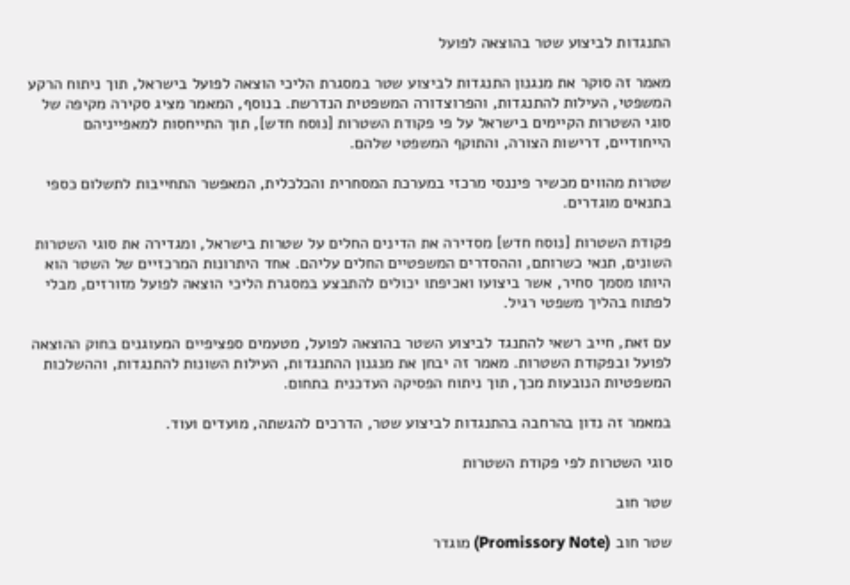התנגדות לביצוע שטר בהוצאה לפועל

מאמר זה סוקר את מנגנון התנגדות לביצוע שטר במסגרת הליכי הוצאה לפועל בישראל, תוך ניתוח הרקע המשפטי, העילות להתנגדות, והפרוצדורה המשפטית הנדרשת. בנוסף, המאמר מציג סקירה מקיפה של סוגי השטרות הקיימים בישראל על פי פקודת השטרות [נוסח חדש], תוך התייחסות למאפייניהם הייחודיים, דרישות הצורה, והתוקף המשפטי שלהם.

שטרות מהווים מכשיר פיננסי מרכזי במערכת המסחרית והכלכלית, המאפשר התחייבות לתשלום כספי בתנאים מוגדרים.

פקודת השטרות [נוסח חדש] מסדירה את הדינים החלים על שטרות בישראל, ומגדירה את סוגי השטרות השונים, תנאי כשרותם, וההסדרים המשפטיים החלים עליהם. אחד היתרונות המרכזיים של השטר הוא היותו מסמך סחיר, אשר ביצועו ואכיפתו יכולים להתבצע במסגרת הליכי הוצאה לפועל מזורזים, מבלי לפתוח בהליך משפטי רגיל.

עם זאת, חייב רשאי להתנגד לביצוע השטר בהוצאה לפועל, מטעמים ספציפיים המעוגנים בחוק ההוצאה לפועל ובפקודת השטרות. מאמר זה יבחן את מנגנון ההתנגדות, העילות השונות להתנגדות, וההשלכות המשפטיות הנובעות מכך, תוך ניתוח הפסיקה העדכנית בתחום.

במאמר זה נדון בהרחבה בהתנגדות לביצוע שטר, הדרכים להגשתה, מועדים ועוד.

סוגי השטרות לפי פקודת השטרות

שטר חוב

שטר חוב (Promissory Note) מוגדר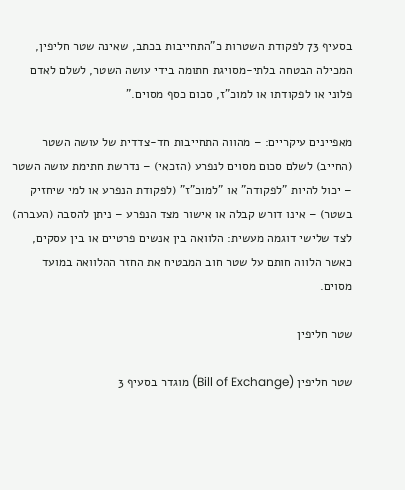בסעיף 73 לפקודת השטרות כ"התחייבות בכתב, שאינה שטר חליפין, המכילה הבטחה בלתי-מסויגת חתומה בידי עושה השטר, לשלם לאדם פלוני או לפקודתו או למוכ"ז, סכום כסף מסוים."

מאפיינים עיקריים: – מהווה התחייבות חד-צדדית של עושה השטר (החייב) לשלם סכום מסוים לנפרע (הזכאי) – נדרשת חתימת עושה השטר – יכול להיות "לפקודה" או "למוכ"ז" (לפקודת הנפרע או למי שיחזיק בשטר) – אינו דורש קבלה או אישור מצד הנפרע – ניתן להסבה (העברה) לצד שלישי דוגמה מעשית: הלוואה בין אנשים פרטיים או בין עסקים, כאשר הלווה חותם על שטר חוב המבטיח את החזר ההלוואה במועד מסוים.

שטר חליפין

שטר חליפין (Bill of Exchange) מוגדר בסעיף 3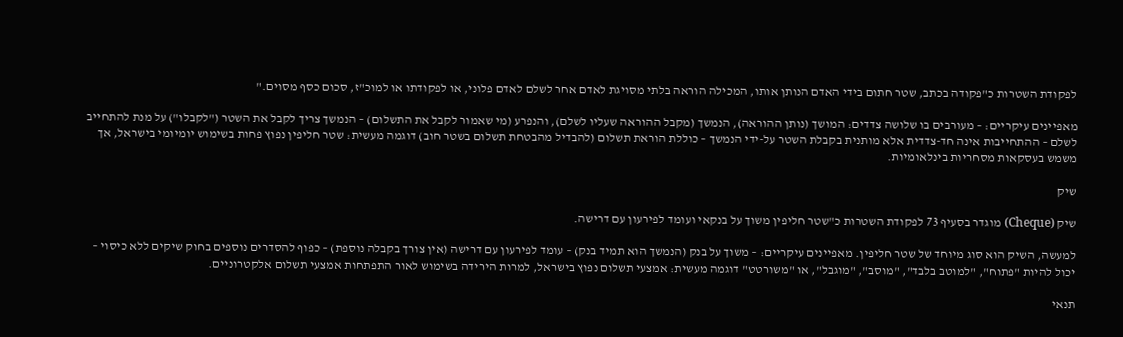לפקודת השטרות כ"פקודה בכתב, שטר חתום בידי האדם הנותן אותו, המכילה הוראה בלתי מסויגת לאדם אחר לשלם לאדם פלוני, או לפקודתו או למוכ"ז, סכום כסף מסוים."

מאפיינים עיקריים: – מעורבים בו שלושה צדדים: המושך (נותן ההוראה), הנמשך (מקבל ההוראה שעליו לשלם), והנפרע (מי שאמור לקבל את התשלום) – הנמשך צריך לקבל את השטר ("לקבלו") על מנת להתחייב לשלם – ההתחייבות אינה חד-צדדית אלא מותנית בקבלת השטר על-ידי הנמשך – כוללת הוראת תשלום (להבדיל מהבטחת תשלום בשטר חוב) דוגמה מעשית: שטר חליפין נפוץ פחות בשימוש יומיומי בישראל, אך משמש בעסקאות מסחריות בינלאומיות.

שיק

שיק (Cheque) מוגדר בסעיף 73 לפקודת השטרות כ"שטר חליפין משוך על בנקאי ועומד לפירעון עם דרישה.

למעשה, השיק הוא סוג מיוחד של שטר חליפין. מאפיינים עיקריים: – משוך על בנק (הנמשך הוא תמיד בנק) – עומד לפירעון עם דרישה (אין צורך בקבלה נוספת) – כפוף להסדרים נוספים בחוק שיקים ללא כיסוי – יכול להיות "פתוח", "למוטב בלבד", "מוסב", "מוגבל", או "משורטט" דוגמה מעשית: אמצעי תשלום נפוץ בישראל, למרות הירידה בשימוש לאור התפתחות אמצעי תשלום אלקטרוניים.

תנאי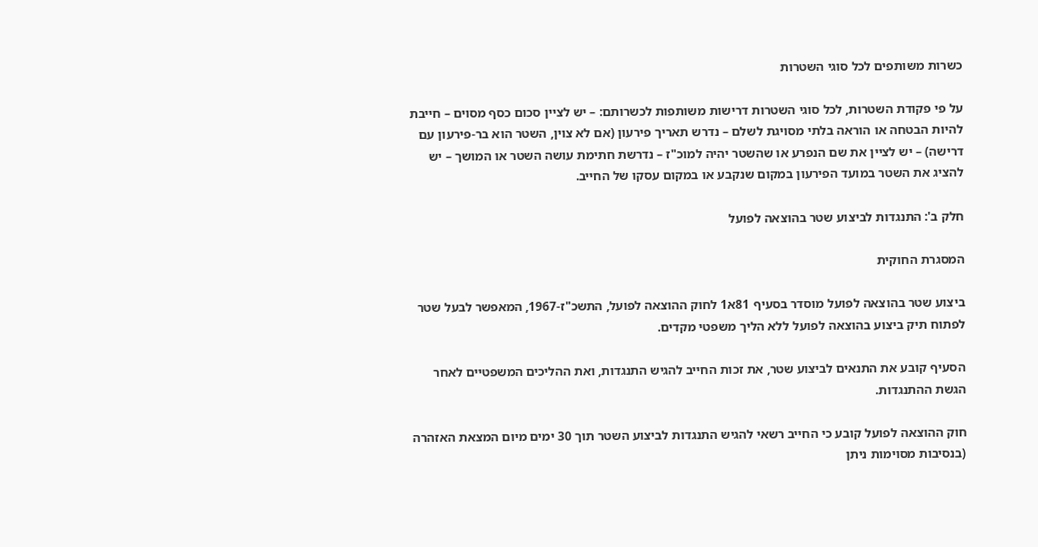כשרות משותפים לכל סוגי השטרות

על פי פקודת השטרות, לכל סוגי השטרות דרישות משותפות לכשרותם: – יש לציין סכום כסף מסוים – חייבת להיות הבטחה או הוראה בלתי מסויגת לשלם – נדרש תאריך פירעון (אם לא צוין, השטר הוא בר-פירעון עם דרישה) – יש לציין את שם הנפרע או שהשטר יהיה למוכ"ז – נדרשת חתימת עושה השטר או המושך – יש להציג את השטר במועד הפירעון במקום שנקבע או במקום עסקו של החייב.

חלק ב': התנגדות לביצוע שטר בהוצאה לפועל

המסגרת החוקית

ביצוע שטר בהוצאה לפועל מוסדר בסעיף 81א1 לחוק ההוצאה לפועל, התשכ"ז-1967, המאפשר לבעל שטר לפתוח תיק ביצוע בהוצאה לפועל ללא הליך משפטי מקדים.

הסעיף קובע את התנאים לביצוע שטר, את זכות החייב להגיש התנגדות, ואת ההליכים המשפטיים לאחר הגשת ההתנגדות.

חוק ההוצאה לפועל קובע כי החייב רשאי להגיש התנגדות לביצוע השטר תוך 30 ימים מיום המצאת האזהרה (בנסיבות מסוימות ניתן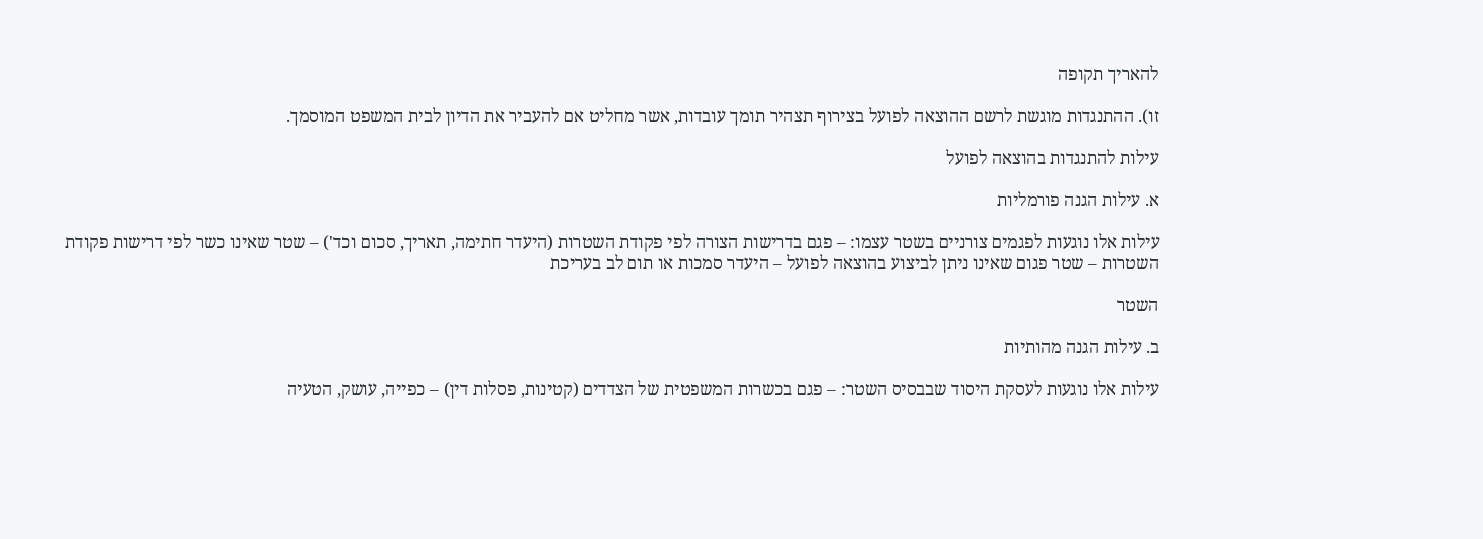להאריך תקופה

זו). ההתנגדות מוגשת לרשם ההוצאה לפועל בצירוף תצהיר תומך עובדות, אשר מחליט אם להעביר את הדיון לבית המשפט המוסמך.

עילות להתנגדות בהוצאה לפועל

א. עילות הגנה פורמליות

עילות אלו נוגעות לפגמים צורניים בשטר עצמו: – פגם בדרישות הצורה לפי פקודת השטרות (היעדר חתימה, תאריך, סכום וכד') – שטר שאינו כשר לפי דרישות פקודת השטרות – שטר פגום שאינו ניתן לביצוע בהוצאה לפועל – היעדר סמכות או תום לב בעריכת

השטר

ב. עילות הגנה מהותיות

עילות אלו נוגעות לעסקת היסוד שבבסיס השטר: – פגם בכשרות המשפטית של הצדדים (קטינות, פסלות דין) – כפייה, עושק, הטעיה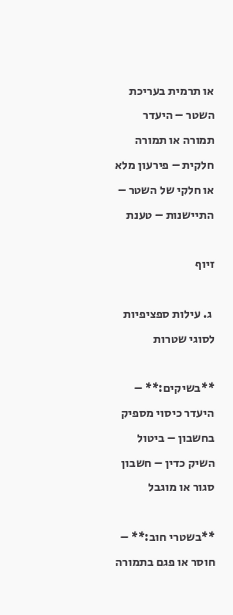או תרמית בעריכת השטר – היעדר תמורה או תמורה חלקית – פירעון מלא או חלקי של השטר – התיישנות – טענת

זיוף

 ג. עילות ספציפיות לסוגי שטרות

**בשיקים:** – היעדר כיסוי מספיק בחשבון – ביטול השיק כדין – חשבון סגור או מוגבל

**בשטרי חוב:** – חוסר או פגם בתמורה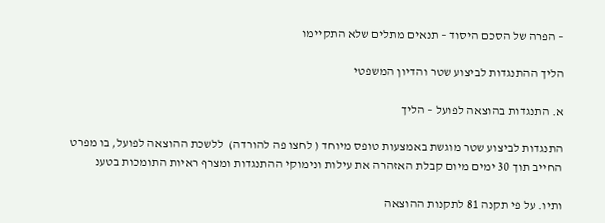– הפרה של הסכם היסוד – תנאים מתלים שלא התקיימו

הליך ההתנגדות לביצוע שטר והדיון המשפטי

א. התנגדות בהוצאה לפועל – הליך

התנגדות לביצוע שטר מוגשת באמצעות טופס מיוחד ( לחצו פה להורדה)  ללשכת ההוצאה לפועל, בו מפרט החייב תוך 30 ימים מיום קבלת האזהרה את עילות ונימוקי ההתנגדות ומצרף ראיות התומכות בטענ

ותיו. על פי תקנה 81 לתקנות ההוצאה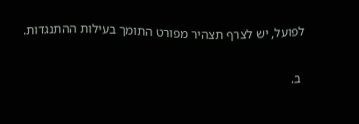לפועל, יש לצרף תצהיר מפורט התומך בעילות ההתנגדות.

 ב.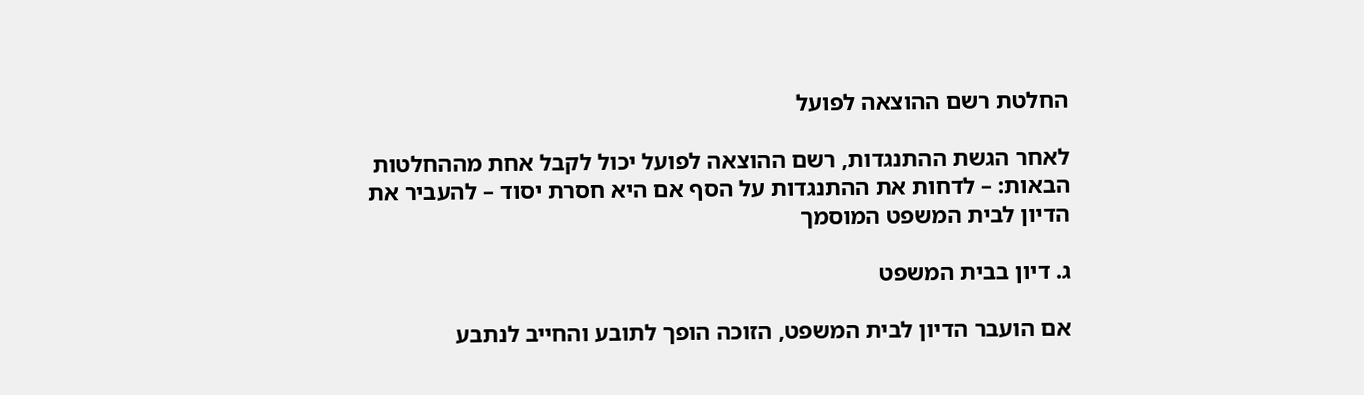החלטת רשם ההוצאה לפועל

לאחר הגשת ההתנגדות, רשם ההוצאה לפועל יכול לקבל אחת מההחלטות הבאות: – לדחות את ההתנגדות על הסף אם היא חסרת יסוד – להעביר את הדיון לבית המשפט המוסמך

ג. דיון בבית המשפט

אם הועבר הדיון לבית המשפט, הזוכה הופך לתובע והחייב לנתבע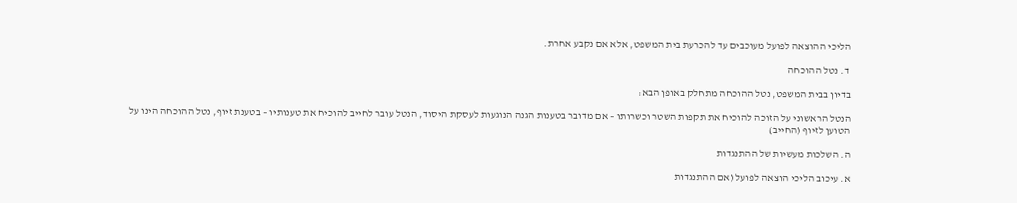הליכי ההוצאה לפועל מעוכבים עד להכרעת בית המשפט, אלא אם נקבע אחרת.

 ד. נטל ההוכחה

בדיון בבית המשפט, נטל ההוכחה מתחלק באופן הבא:

הנטל הראשוני על הזוכה להוכיח את תקפות השטר וכשרותו – אם מדובר בטענות הגנה הנוגעות לעסקת היסוד, הנטל עובר לחייב להוכיח את טענותיו – בטענת זיוף, נטל ההוכחה הינו על הטוען לזיוף (החייב)

ה. השלכות מעשיות של ההתנגדות

א. עיכוב הליכי הוצאה לפועל (אם ההתנגדות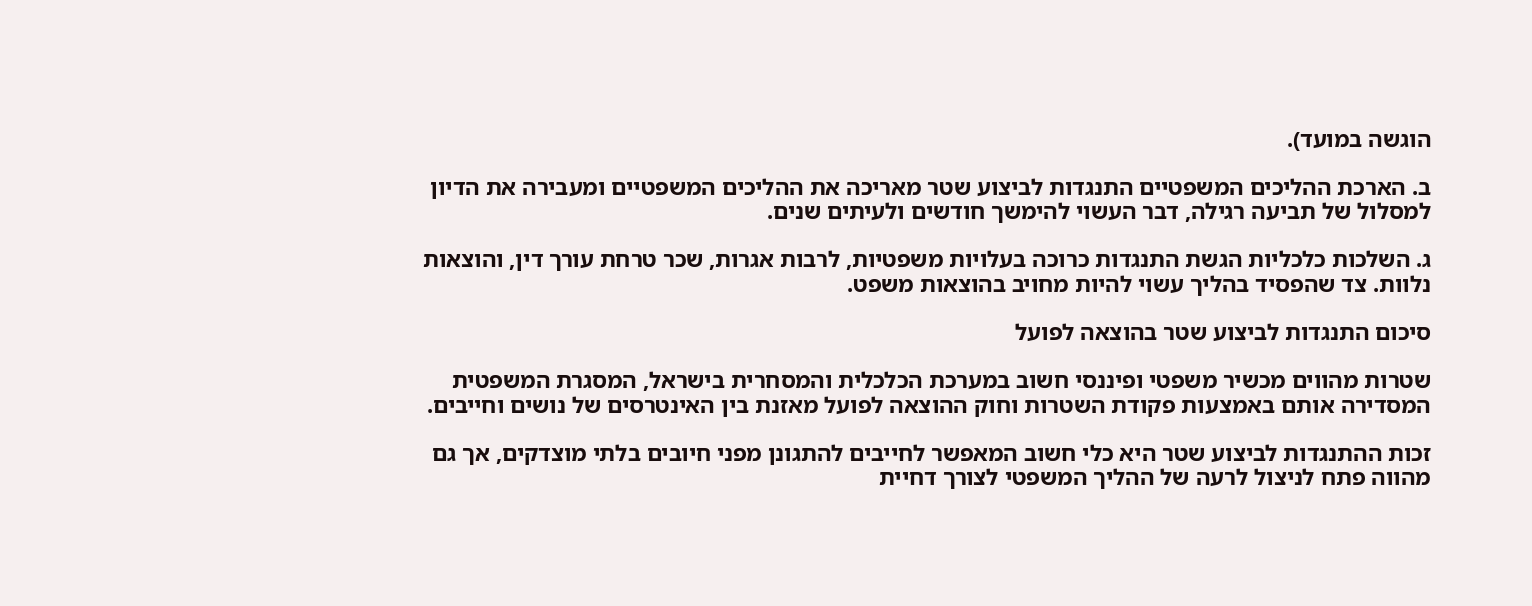הוגשה במועד).

ב. הארכת ההליכים המשפטיים התנגדות לביצוע שטר מאריכה את ההליכים המשפטיים ומעבירה את הדיון למסלול של תביעה רגילה, דבר העשוי להימשך חודשים ולעיתים שנים.

ג. השלכות כלכליות הגשת התנגדות כרוכה בעלויות משפטיות, לרבות אגרות, שכר טרחת עורך דין, והוצאות נלוות. צד שהפסיד בהליך עשוי להיות מחויב בהוצאות משפט.

סיכום התנגדות לביצוע שטר בהוצאה לפועל

שטרות מהווים מכשיר משפטי ופיננסי חשוב במערכת הכלכלית והמסחרית בישראל, המסגרת המשפטית המסדירה אותם באמצעות פקודת השטרות וחוק ההוצאה לפועל מאזנת בין האינטרסים של נושים וחייבים.

זכות ההתנגדות לביצוע שטר היא כלי חשוב המאפשר לחייבים להתגונן מפני חיובים בלתי מוצדקים, אך גם מהווה פתח לניצול לרעה של ההליך המשפטי לצורך דחיית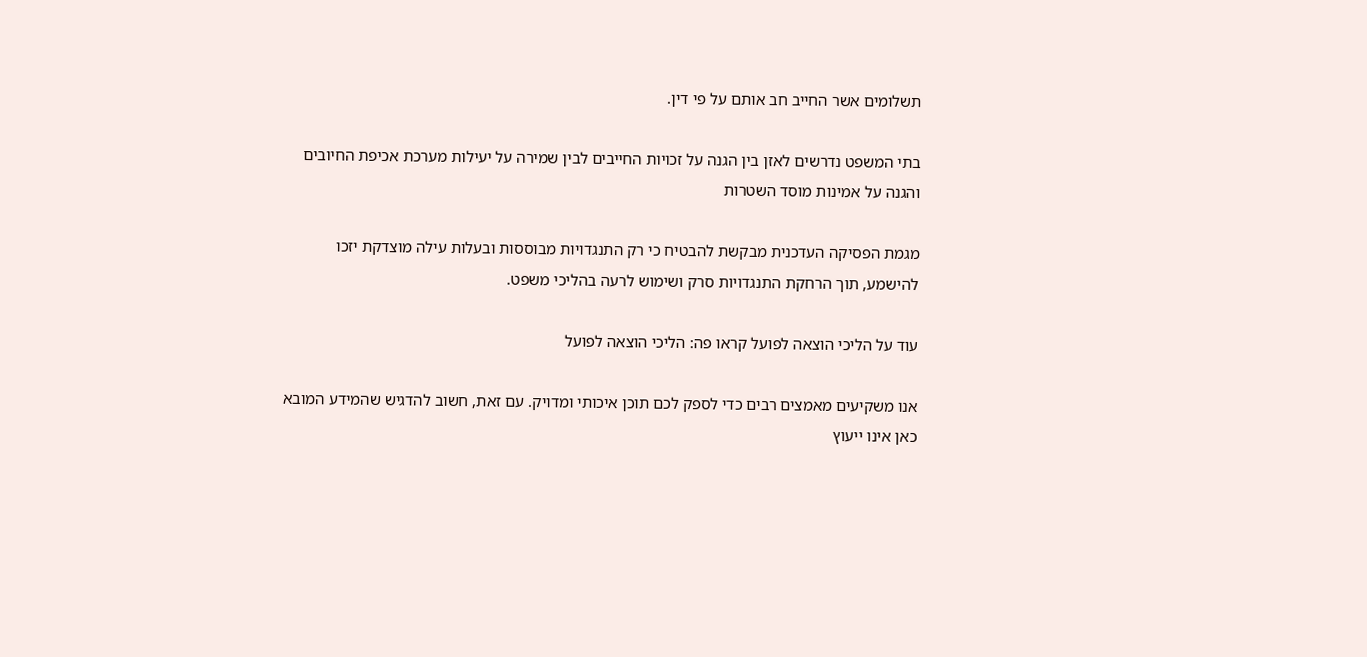תשלומים אשר החייב חב אותם על פי דין.

בתי המשפט נדרשים לאזן בין הגנה על זכויות החייבים לבין שמירה על יעילות מערכת אכיפת החיובים והגנה על אמינות מוסד השטרות

מגמת הפסיקה העדכנית מבקשת להבטיח כי רק התנגדויות מבוססות ובעלות עילה מוצדקת יזכו להישמע, תוך הרחקת התנגדויות סרק ושימוש לרעה בהליכי משפט.

עוד על הליכי הוצאה לפועל קראו פה: הליכי הוצאה לפועל

אנו משקיעים מאמצים רבים כדי לספק לכם תוכן איכותי ומדויק. עם זאת, חשוב להדגיש שהמידע המובא כאן אינו ייעוץ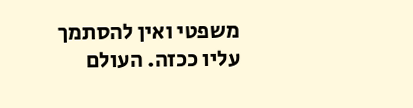משפטי ואין להסתמך עליו ככזה. העולם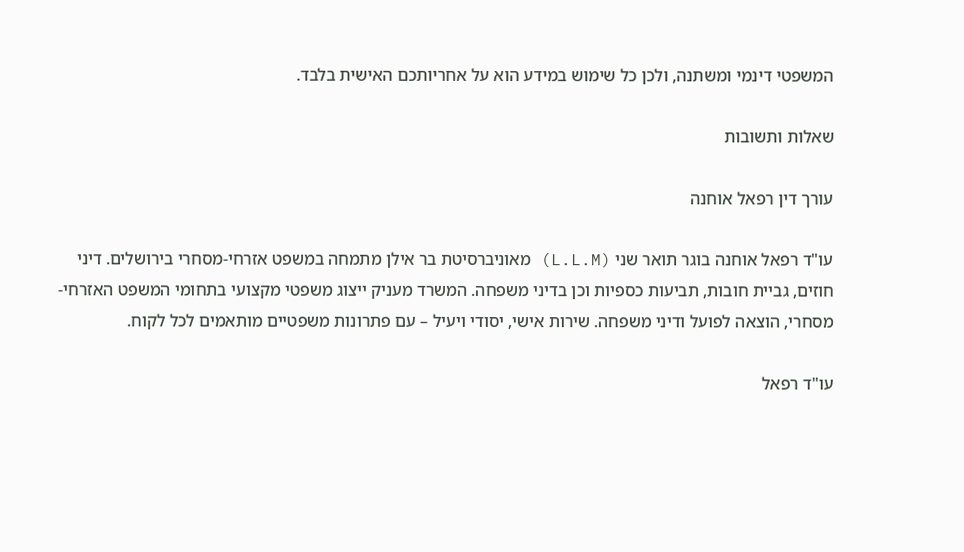המשפטי דינמי ומשתנה, ולכן כל שימוש במידע הוא על אחריותכם האישית בלבד.

שאלות ותשובות

עורך דין רפאל אוחנה

עו"ד רפאל אוחנה בוגר תואר שני (L.L.M) מאוניברסיטת בר אילן מתמחה במשפט אזרחי-מסחרי בירושלים. דיני חוזים, גביית חובות, תביעות כספיות וכן בדיני משפחה. המשרד מעניק ייצוג משפטי מקצועי בתחומי המשפט האזרחי-מסחרי, הוצאה לפועל ודיני משפחה. שירות אישי, יסודי ויעיל – עם פתרונות משפטיים מותאמים לכל לקוח.

עו"ד רפאל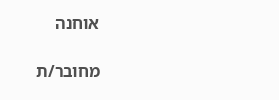אוחנה

מחובר/ת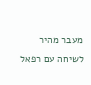מעבר מהיר לשיחה עם רפאל